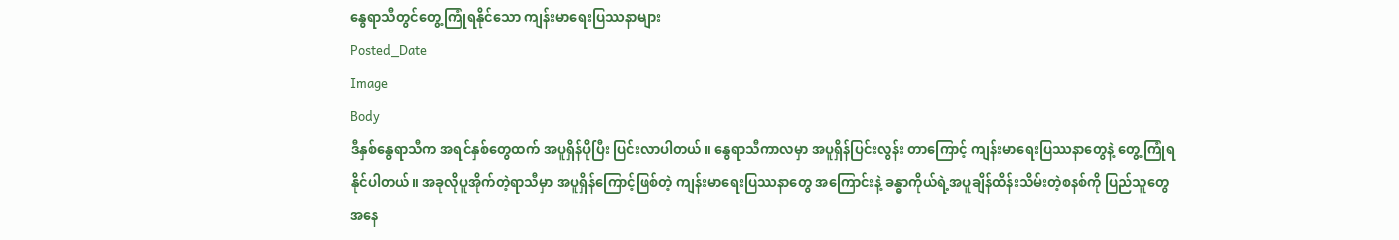နွေရာသီတွင်တွေ့ကြုံရနိုင်သော ကျန်းမာရေးပြဿနာများ
Posted_Date
Image
Body
ဒီနှစ်နွေရာသီက အရင်နှစ်တွေထက် အပူရှိန်ပိုပြီး ပြင်းလာပါတယ်။ နွေရာသီကာလမှာ အပူရှိန်ပြင်းလွန်း တာကြောင့် ကျန်းမာရေးပြဿနာတွေနဲ့ တွေ့ကြုံရ နိုင်ပါတယ်။ အခုလိုပူအိုက်တဲ့ရာသီမှာ အပူရှိန်ကြောင့်ဖြစ်တဲ့ ကျန်းမာရေးပြဿနာတွေ အကြောင်းနဲ့ ခန္ဓာကိုယ်ရဲ့အပူချိန်ထိန်းသိမ်းတဲ့စနစ်ကို ပြည်သူတွေ အနေ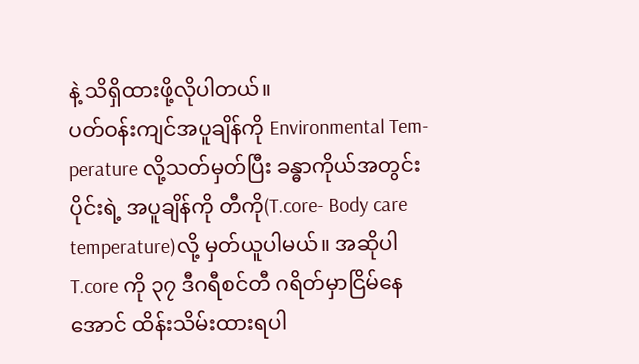နဲ့ သိရှိထားဖို့လိုပါတယ်။
ပတ်ဝန်းကျင်အပူချိန်ကို Environmental Tem-perature လို့သတ်မှတ်ပြီး ခန္ဓာကိုယ်အတွင်းပိုင်းရဲ့ အပူချိန်ကို တီကို(T.core- Body care temperature)လို့ မှတ်ယူပါမယ်။ အဆိုပါ T.core ကို ၃၇ ဒီဂရီစင်တီ ဂရိတ်မှာငြိမ်နေအောင် ထိန်းသိမ်းထားရပါ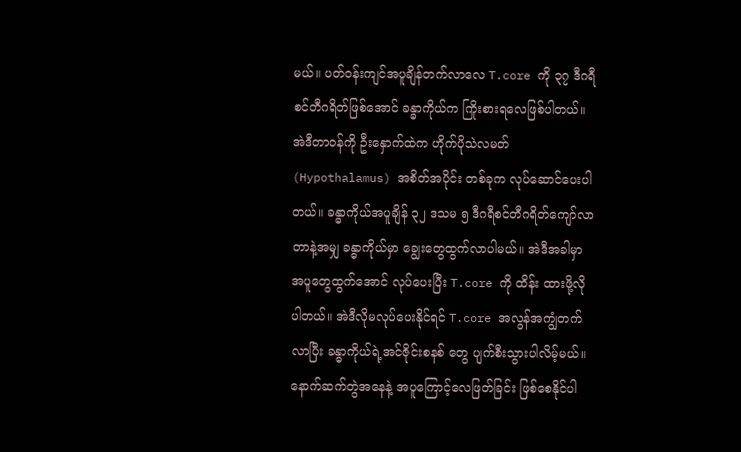မယ်။ ပတ်ဝန်းကျင်အပူချိန်တက်လာလေ T.core ကို ၃၇ ဒီဂရီစင်တီဂရိတ်ဖြစ်အောင် ခန္ဓာကိုယ်က ကြိုးစားရလေဖြစ်ပါတယ်။ အဲဒီတာဝန်ကို ဦးနှောက်ထဲက ဟိုက်ပိုသဲလမတ် (Hypothalamus) အစိတ်အပိုင်း တစ်ခုက လုပ်ဆောင်ပေးပါတယ်။ ခန္ဓာကိုယ်အပူချိန် ၃၂ ဒသမ ၅ ဒီဂရီစင်တီဂရိတ်ကျော်လာတာနဲ့အမျှ ခန္ဓာကိုယ်မှာ ချွေးတွေထွက်လာပါမယ်။ အဲဒီအခါမှာ အပူတွေထွက်အောင် လုပ်ပေးပြီး T.core ကို ထိန်း ထားဖို့လိုပါတယ်။ အဲဒီလိုမလုပ်ပေးနိုင်ရင် T.core အလွန်အကျွံတက်လာပြီး ခန္ဓာကိုယ်ရဲ့အင်ဇိုင်းစနစ် တွေ ပျက်စီးသွားပါလိမ့်မယ်။ နောက်ဆက်တွဲအနေနဲ့ အပူကြောင့်လေဖြတ်ခြင်း ဖြစ်စေနိုင်ပါ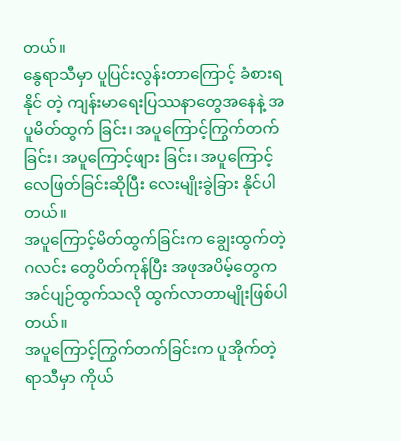တယ်။
နွေရာသီမှာ ပူပြင်းလွန်းတာကြောင့် ခံစားရနိုင် တဲ့ ကျန်းမာရေးပြဿနာတွေအနေနဲ့ အပူမိတ်ထွက် ခြင်း၊ အပူကြောင့်ကြွက်တက်ခြင်း၊ အပူကြောင့်ဖျား ခြင်း၊ အပူကြောင့်လေဖြတ်ခြင်းဆိုပြီး လေးမျိုးခွဲခြား နိုင်ပါတယ်။
အပူကြောင့်မိတ်ထွက်ခြင်းက ချွေးထွက်တဲ့ဂလင်း တွေပိတ်ကုန်ပြီး အဖုအပိမ့်တွေက အင်ပျဉ်ထွက်သလို ထွက်လာတာမျိုးဖြစ်ပါတယ်။
အပူကြောင့်ကြွက်တက်ခြင်းက ပူအိုက်တဲ့ရာသီမှာ ကိုယ်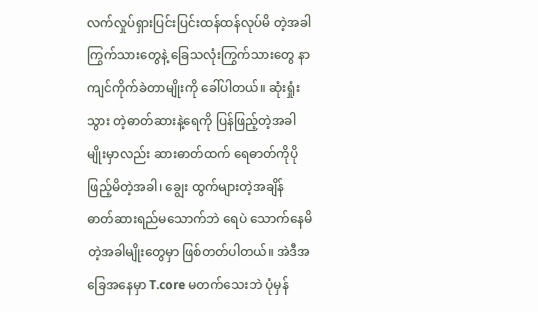လက်လှုပ်ရှားပြင်းပြင်းထန်ထန်လုပ်မိ တဲ့အခါ ကြွက်သားတွေနဲ့ ခြေသလုံးကြွက်သားတွေ နာကျင်ကိုက်ခဲတာမျိုးကို ခေါ်ပါတယ်။ ဆုံးရှုံးသွား တဲ့ဓာတ်ဆားနဲ့ရေကို ပြန်ဖြည့်တဲ့အခါမျိုးမှာလည်း ဆားဓာတ်ထက် ရေဓာတ်ကိုပိုဖြည့်မိတဲ့အခါ၊ ချွေး ထွက်များတဲ့အချိန် ဓာတ်ဆားရည်မသောက်ဘဲ ရေပဲ သောက်နေမိတဲ့အခါမျိုးတွေမှာ ဖြစ်တတ်ပါတယ်။ အဲဒီအခြေအနေမှာ T.core မတက်သေးဘဲ ပုံမှန်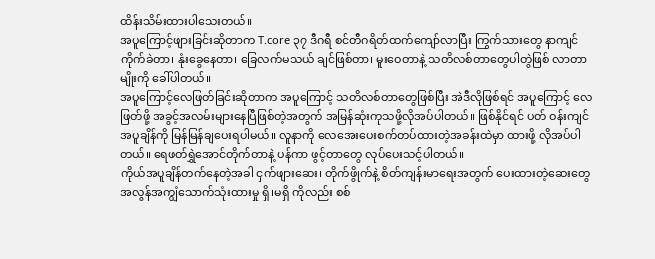ထိန်းသိမ်းထားပါသေးတယ်။
အပူကြောင့်ဖျားခြင်းဆိုတာက T.core ၃၇ ဒီဂရီ စင်တီဂရိတ်ထက်ကျော်လာပြီး ကြွက်သားတွေ နာကျင်ကိုက်ခဲတာ၊ နုံးခွေနေတာ၊ ခြေလက်မသယ် ချင်ဖြစ်တာ၊ မူးဝေတာနဲ့ သတိလစ်တာတွေပါတွဲဖြစ် လာတာမျိုးကို ခေါ်ပါတယ်။
အပူကြောင့်လေဖြတ်ခြင်းဆိုတာက အပူကြောင့် သတိလစ်တာတွေဖြစ်ပြီး အဲဒီလိုဖြစ်ရင် အပူကြောင့် လေဖြတ်ဖို့ အခွင့်အလမ်းများနေပြီဖြစ်တဲ့အတွက် အမြန်ဆုံးကုသဖို့လိုအပ်ပါတယ်။ ဖြစ်နိုင်ရင် ပတ် ဝန်းကျင်အပူချိန်ကို မြန်မြန်ချပေးရပါမယ်။ လူနာကို လေအေးပေးစက်တပ်ထားတဲ့အခန်းထဲမှာ ထားဖို့ လိုအပ်ပါတယ်။ ရေဖတ်ရွှဲအောင်တိုက်တာနဲ့ ပန်ကာ ဖွင့်တာတွေ လုပ်ပေးသင့်ပါတယ်။
ကိုယ်အပူချိန်တက်နေတဲ့အခါ ငှက်ဖျားဆေး၊ တိုက်ဖွိုက်နဲ့ စိတ်ကျန်းမာရေးအတွက် ပေးထားတဲ့ဆေးတွေ အလွန်အကျွံသောက်သုံးထားမှု ရှိ၊မရှိ ကိုလည်း စစ်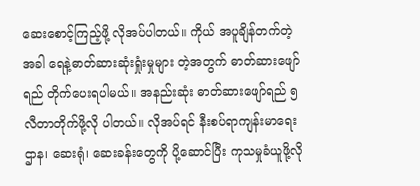ဆေးစောင့်ကြည့်ဖို့ လိုအပ်ပါတယ်။ ကိုယ် အပူချိန်တက်တဲ့အခါ ရေနဲ့ဓာတ်ဆားဆုံးရှုံးမှုများ တဲ့အတွက် ဓာတ်ဆားဖျော်ရည် တိုက်ပေးရပါမယ်။ အနည်းဆုံး ဓာတ်ဆားဖျော်ရည် ၅ လီတာတိုက်ဖို့လို ပါတယ်။ လိုအပ်ရင် နီးစပ်ရာကျန်းမာရေးဌာန၊ ဆေးရုံ၊ ဆေးခန်းတွေကို ပို့ဆောင်ပြီး ကုသမှုခံယူဖို့လို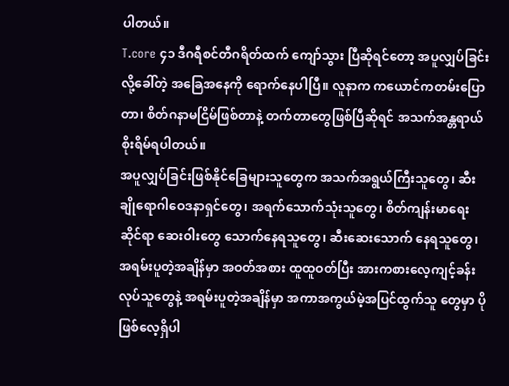ပါတယ်။
T.core ၄၁ ဒီဂရီစင်တီဂရိတ်ထက် ကျော်သွား ပြီဆိုရင်တော့ အပူလျှပ်ခြင်းလို့ခေါ်တဲ့ အခြေအနေကို ရောက်နေပါပြီ။ လူနာက ကယောင်ကတမ်းပြောတာ၊ စိတ်ဂနာမငြိမ်ဖြစ်တာနဲ့ တက်တာတွေဖြစ်ပြီဆိုရင် အသက်အန္တရာယ်စိုးရိမ်ရပါတယ်။
အပူလျှပ်ခြင်းဖြစ်နိုင်ခြေများသူတွေက အသက်အရွယ်ကြီးသူတွေ၊ ဆီးချိုရောဂါဝေဒနာရှင်တွေ၊ အရက်သောက်သုံးသူတွေ၊ စိတ်ကျန်းမာရေးဆိုင်ရာ ဆေးဝါးတွေ သောက်နေရသူတွေ၊ ဆီးဆေးသောက် နေရသူတွေ၊ အရမ်းပူတဲ့အချိန်မှာ အဝတ်အစား ထူထူဝတ်ပြီး အားကစားလေ့ကျင့်ခန်းလုပ်သူတွေနဲ့ အရမ်းပူတဲ့အချိန်မှာ အကာအကွယ်မဲ့အပြင်ထွက်သူ တွေမှာ ပိုဖြစ်လေ့ရှိပါ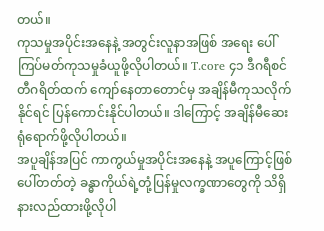တယ်။
ကုသမှုအပိုင်းအနေနဲ့ အတွင်းလူနာအဖြစ် အရေး ပေါ်ကြပ်မတ်ကုသမှုခံယူဖို့လိုပါတယ်။ T.core ၄၁ ဒီဂရီစင်တီဂရိတ်ထက် ကျော်နေတာတောင်မှ အချိန်မီကုသလိုက်နိုင်ရင် ပြန်ကောင်းနိုင်ပါတယ်။ ဒါကြောင့် အချိန်မီဆေးရုံရောက်ဖို့လိုပါတယ်။
အပူချိန်အပြင် ကာကွယ်မှုအပိုင်းအနေနဲ့ အပူကြောင့်ဖြစ်ပေါ်တတ်တဲ့ ခန္ဓာကိုယ်ရဲ့တုံ့ပြန်မှုလက္ခဏာတွေကို သိရှိနားလည်ထားဖို့လိုပါ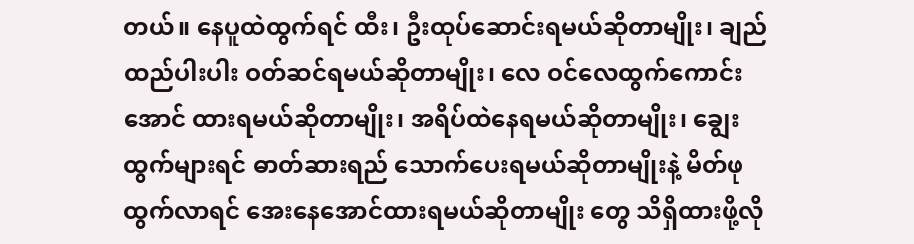တယ်။ နေပူထဲထွက်ရင် ထီး၊ ဦးထုပ်ဆောင်းရမယ်ဆိုတာမျိုး၊ ချည်ထည်ပါးပါး ဝတ်ဆင်ရမယ်ဆိုတာမျိုး၊ လေ ဝင်လေထွက်ကောင်းအောင် ထားရမယ်ဆိုတာမျိုး၊ အရိပ်ထဲနေရမယ်ဆိုတာမျိုး၊ ချွေးထွက်များရင် ဓာတ်ဆားရည် သောက်ပေးရမယ်ဆိုတာမျိုးနဲ့ မိတ်ဖုထွက်လာရင် အေးနေအောင်ထားရမယ်ဆိုတာမျိုး တွေ သိရှိထားဖို့လို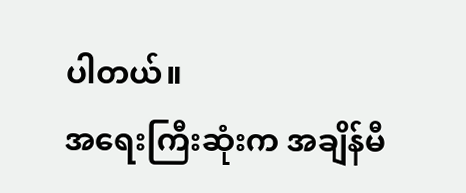ပါတယ်။
အရေးကြီးဆုံးက အချိန်မီ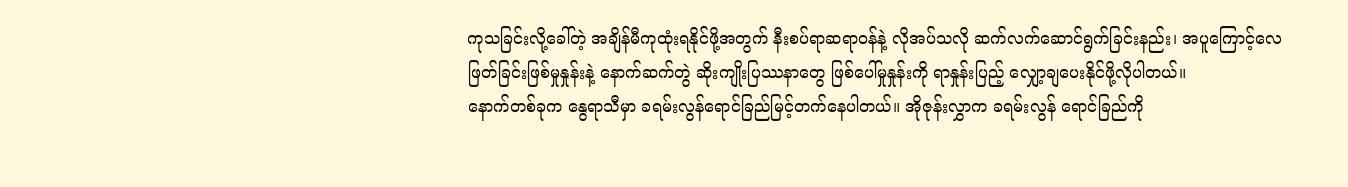ကုသခြင်းလို့ခေါ်တဲ့ အချိန်မီကုထုံးရနိုင်ဖို့အတွက် နီးစပ်ရာဆရာဝန်နဲ့ လိုအပ်သလို ဆက်လက်ဆောင်ရွက်ခြင်းနည်း၊ အပူကြောင့်လေဖြတ်ခြင်းဖြစ်မှုနှုန်းနဲ့ နောက်ဆက်တွဲ ဆိုးကျိုးပြဿနာတွေ ဖြစ်ပေါ်မှုနှုန်းကို ရာနှုန်းပြည့် လျှော့ချပေးနိုင်ဖို့လိုပါတယ်။
နောက်တစ်ခုက နွေရာသီမှာ ခရမ်းလွန်ရောင်ခြည်မြင့်တက်နေပါတယ်။ အိုဇုန်းလွှာက ခရမ်းလွန် ရောင်ခြည်ကို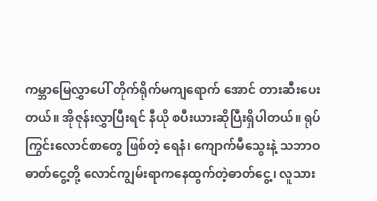ကမ္ဘာမြေလွှာပေါ် တိုက်ရိုက်မကျရောက် အောင် တားဆီးပေးတယ်။ အိုဇုန်းလွှာပြီးရင် နီယို စပီးယားဆိုပြီးရှိပါတယ်။ ရုပ်ကြွင်းလောင်စာတွေ ဖြစ်တဲ့ ရေနံ၊ ကျောက်မီသွေးနဲ့ သဘာဝဓာတ်ငွေ့တို့ လောင်ကျွမ်းရာကနေထွက်တဲ့ဓာတ်ငွေ့၊ လူသား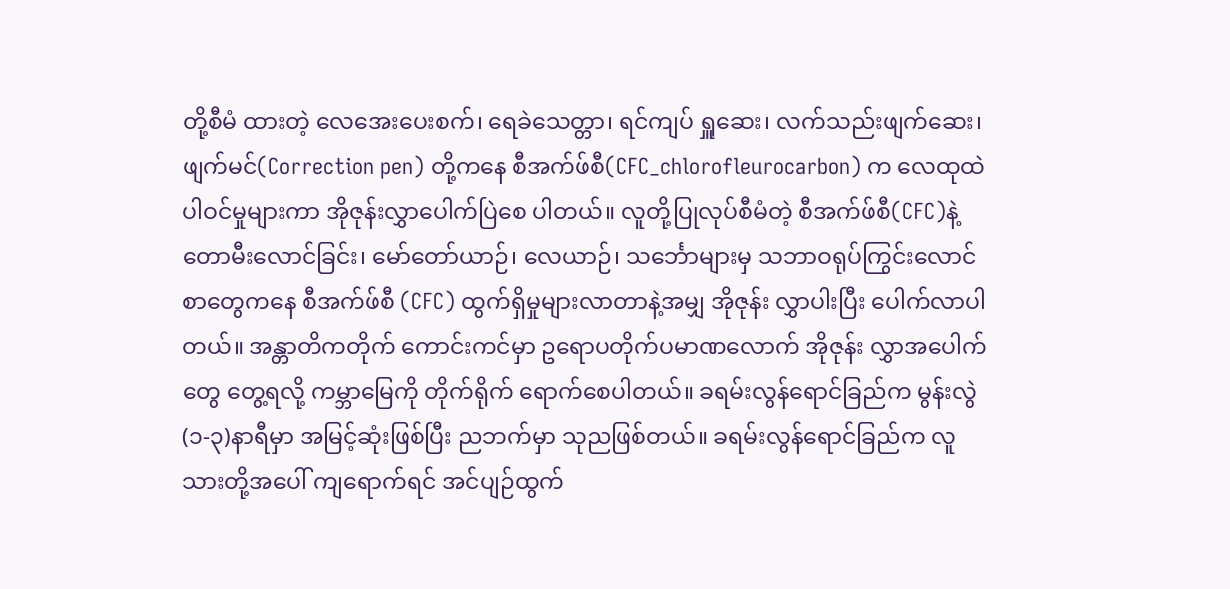တို့စီမံ ထားတဲ့ လေအေးပေးစက်၊ ရေခဲသေတ္တာ၊ ရင်ကျပ် ရှူဆေး၊ လက်သည်းဖျက်ဆေး၊ ဖျက်မင်(Correction pen) တို့ကနေ စီအက်ဖ်စီ(CFC_chlorofleurocarbon) က လေထုထဲပါဝင်မှုများကာ အိုဇုန်းလွှာပေါက်ပြဲစေ ပါတယ်။ လူတို့ပြုလုပ်စီမံတဲ့ စီအက်ဖ်စီ(CFC)နဲ့ တောမီးလောင်ခြင်း၊ မော်တော်ယာဉ်၊ လေယာဉ်၊ သင်္ဘောများမှ သဘာဝရုပ်ကြွင်းလောင်စာတွေကနေ စီအက်ဖ်စီ (CFC) ထွက်ရှိမှုများလာတာနဲ့အမျှ အိုဇုန်း လွှာပါးပြီး ပေါက်လာပါတယ်။ အန္တာတိကတိုက် ကောင်းကင်မှာ ဥရောပတိုက်ပမာဏလောက် အိုဇုန်း လွှာအပေါက်တွေ တွေ့ရလို့ ကမ္ဘာမြေကို တိုက်ရိုက် ရောက်စေပါတယ်။ ခရမ်းလွန်ရောင်ခြည်က မွန်းလွဲ (၁-၃)နာရီမှာ အမြင့်ဆုံးဖြစ်ပြီး ညဘက်မှာ သုညဖြစ်တယ်။ ခရမ်းလွန်ရောင်ခြည်က လူသားတို့အပေါ် ကျရောက်ရင် အင်ပျဉ်ထွက်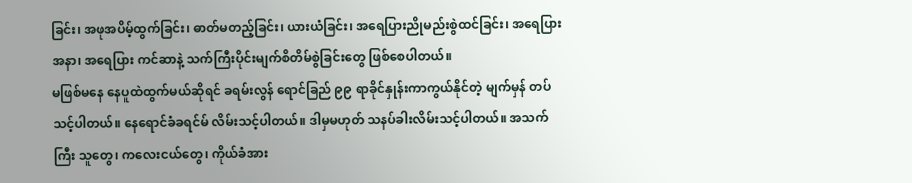ခြင်း၊ အဖုအပိမ့်ထွက်ခြင်း၊ ဓာတ်မတည့်ခြင်း၊ ယားယံခြင်း၊ အရေပြားညိုမည်းစွဲထင်ခြင်း၊ အရေပြားအနာ၊ အရေပြား ကင်ဆာနဲ့ သက်ကြီးပိုင်းမျက်စိတိမ်စွဲခြင်းတွေ ဖြစ်စေပါတယ်။
မဖြစ်မနေ နေပူထဲထွက်မယ်ဆိုရင် ခရမ်းလွန် ရောင်ခြည် ၉၉ ရာခိုင်နှုန်းကာကွယ်နိုင်တဲ့ မျက်မှန် တပ်သင့်ပါတယ်။ နေရောင်ခံခရင်မ် လိမ်းသင့်ပါတယ်။ ဒါမှမဟုတ် သနပ်ခါးလိမ်းသင့်ပါတယ်။ အသက်ကြီး သူတွေ၊ ကလေးငယ်တွေ၊ ကိုယ်ခံအား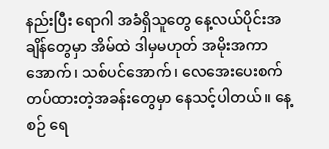နည်းပြီး ရောဂါ အခံရှိသူတွေ နေ့လယ်ပိုင်းအချိန်တွေမှာ အိမ်ထဲ ဒါမှမဟုတ် အမိုးအကာအောက်၊ သစ်ပင်အောက်၊ လေအေးပေးစက် တပ်ထားတဲ့အခန်းတွေမှာ နေသင့်ပါတယ်။ နေ့စဉ် ရေ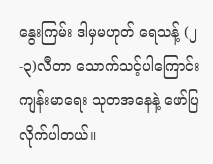နွေးကြမ်း ဒါမှမဟုတ် ရေသန့် (၂-၃)လီတာ သောက်သင့်ပါကြောင်း ကျန်းမာရေး သုတအနေနဲ့ ဖော်ပြလိုက်ပါတယ်။